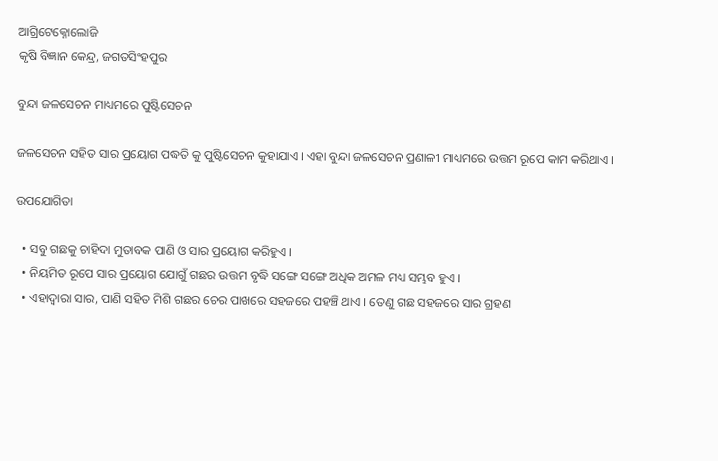ଆଗ୍ରିଟେକ୍ନୋଲୋଜି
କୃଷି ବିଜ୍ଞାନ କେନ୍ଦ୍ର, ଜଗତସିଂହପୁର

ବୁନ୍ଦା ଜଳସେଚନ ମାଧ୍ୟମରେ ପୁଷ୍ଟିସେଚନ

ଜଳସେଚନ ସହିତ ସାର ପ୍ରୟୋଗ ପଦ୍ଧତି କୁ ପୁଷ୍ଟିସେଚନ କୁହାଯାଏ । ଏହା ବୁନ୍ଦା ଜଳସେଚନ ପ୍ରଣାଳୀ ମାଧ୍ୟମରେ ଉତ୍ତମ ରୂପେ କାମ କରିଥାଏ ।

ଉପଯୋଗିତା

  • ସବୁ ଗଛକୁ ଚାହିଦା ମୁତାବକ ପାଣି ଓ ସାର ପ୍ରୟୋଗ କରିହୁଏ ।
  • ନିୟମିତ ରୂପେ ସାର ପ୍ରୟୋଗ ଯୋଗୁଁ ଗଛର ଉତ୍ତମ ବୃଦ୍ଧି ସଙ୍ଗେ ସଙ୍ଗେ ଅଧିକ ଅମଳ ମଧ୍ୟ ସମ୍ଭବ ହୁଏ ।
  • ଏହାଦ୍ୱାରା ସାର, ପାଣି ସହିତ ମିଶି ଗଛର ଚେର ପାଖରେ ସହଜରେ ପହଞ୍ଚି ଥାଏ । ତେଣୁ ଗଛ ସହଜରେ ସାର ଗ୍ରହଣ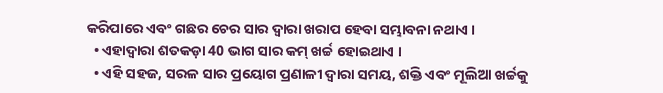କରିପାରେ ଏବଂ ଗଛର ଚେର ସାର ଦ୍ୱାରା ଖରାପ ହେବା ସମ୍ଭାବନା ନଥାଏ ।
  • ଏହାଦ୍ୱାରା ଶତକଡ଼ା 40 ଭାଗ ସାର କମ୍ ଖର୍ଚ୍ଚ ହୋଇଥାଏ ।
  • ଏହି ସହଜ, ସରଳ ସାର ପ୍ରୟୋଗ ପ୍ରଣାଳୀ ଦ୍ୱାରା ସମୟ, ଶକ୍ତି ଏବଂ ମୂଲିଆ ଖର୍ଚ୍ଚକୁ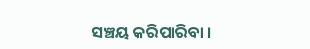ସଞ୍ଚୟ କରିପାରିବା ।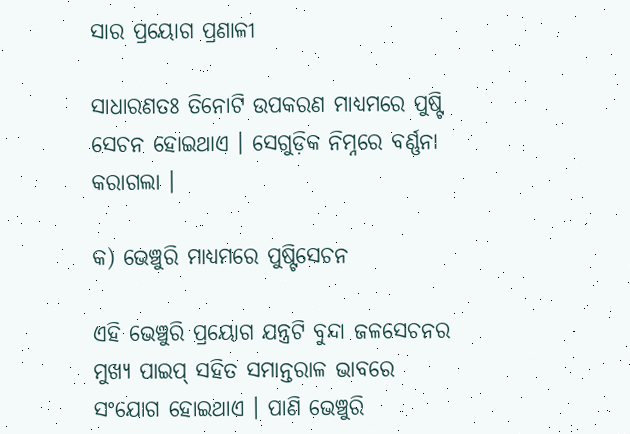ସାର ପ୍ରୟୋଗ ପ୍ରଣାଳୀ

ସାଧାରଣତଃ ତିନୋଟି ଉପକରଣ ମାଧ୍ୟମରେ ପୁଷ୍ଟି ସେଚନ ହୋଇଥାଏ । ସେଗୁଡ଼ିକ ନିମ୍ନରେ ବର୍ଣ୍ଣନା କରାଗଲା ।

କ) ଭେଞ୍ଚୁରି ମାଧ୍ୟମରେ ପୁଷ୍ଟିସେଚନ

ଏହି ଭେଞ୍ଚୁରି ପ୍ରୟୋଗ ଯନ୍ତ୍ରଟି ବୁନ୍ଦା ଜଳସେଚନର ମୁଖ୍ୟ ପାଇପ୍ ସହିତ ସମାନ୍ତରାଳ ଭାବରେ ସଂଯୋଗ ହୋଇଥାଏ । ପାଣି ଭେଞ୍ଚୁରି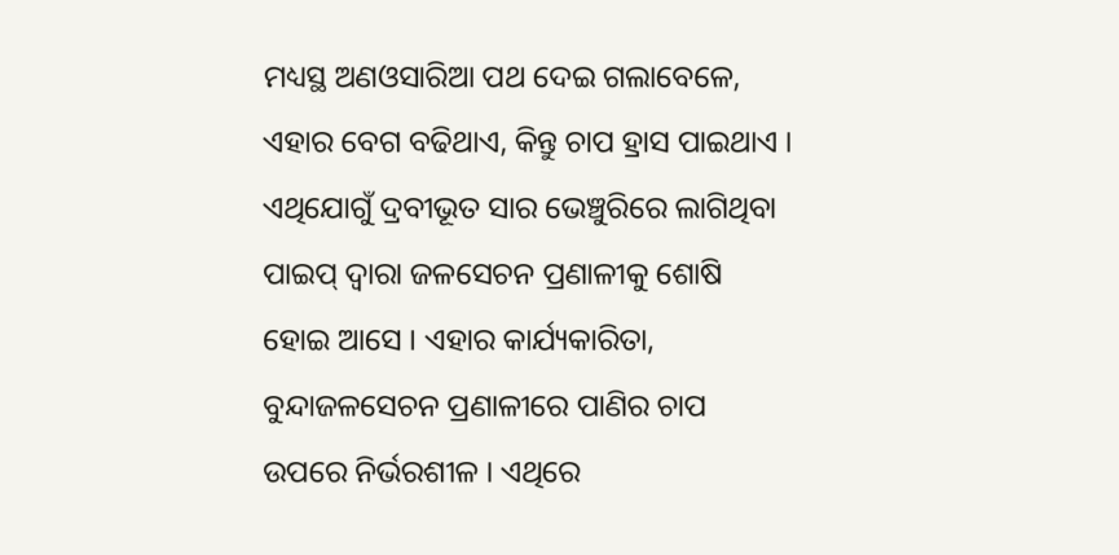ମଧ୍ୟସ୍ଥ ଅଣଓସାରିଆ ପଥ ଦେଇ ଗଲାବେଳେ, ଏହାର ବେଗ ବଢିଥାଏ, କିନ୍ତୁ ଚାପ ହ୍ରାସ ପାଇଥାଏ । ଏଥିଯୋଗୁଁ ଦ୍ରବୀଭୂତ ସାର ଭେଞ୍ଚୁରିରେ ଲାଗିଥିବା ପାଇପ୍ ଦ୍ୱାରା ଜଳସେଚନ ପ୍ରଣାଳୀକୁ ଶୋଷି ହୋଇ ଆସେ । ଏହାର କାର୍ଯ୍ୟକାରିତା, ବୁନ୍ଦାଜଳସେଚନ ପ୍ରଣାଳୀରେ ପାଣିର ଚାପ ଉପରେ ନିର୍ଭରଶୀଳ । ଏଥିରେ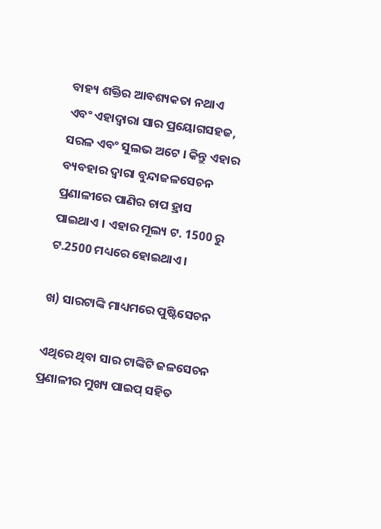ବାହ୍ୟ ଶକ୍ତିର ଆବଶ୍ୟକତା ନଥାଏ ଏବଂ ଏହାଦ୍ୱାରା ସାର ପ୍ରୟୋଗସହଜ, ସରଳ ଏବଂ ସୁଲଭ ଅଟେ । କିନ୍ତୁ ଏହାର ବ୍ୟବହାର ଦ୍ୱାରା ବୁନ୍ଦାଜଳସେଚନ ପ୍ରଣାଳୀରେ ପାଣିର ଚାପ ହ୍ରାସ ପାଇଥାଏ । ଏହାର ମୂଲ୍ୟ ଟ. 1500 ରୁ ଟ.2500 ମଧ୍ୟରେ ହୋଇଥାଏ ।

ଖ) ସାରଟାଙ୍କି ମାଧ୍ୟମରେ ପୁଷ୍ଟିସେଚନ

ଏଥିରେ ଥିବା ସାର ଟାଙ୍କିଟି ଜଳସେଚନ ପ୍ରଣାଳୀର ମୁଖ୍ୟ ପାଇପ୍ ସହିତ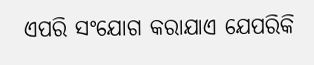ଏପରି ସଂଯୋଗ କରାଯାଏ ଯେପରିକି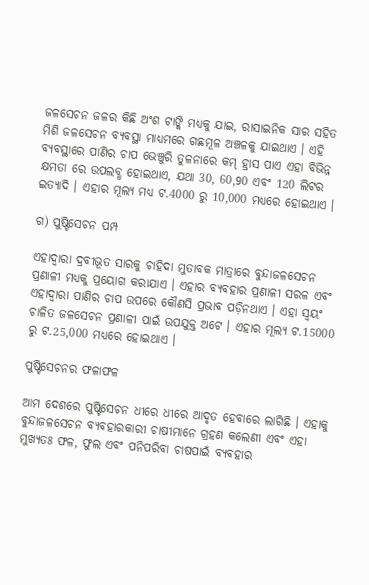ଜଳସେଚନ ଜଳର କିଛି ଅଂଶ ଟାଙ୍କି ମଧ୍ୟକୁ ଯାଇ, ରାସାଇନିକ ସାର ସହିତ ମିଶି ଜଳସେଚନ ବ୍ୟବସ୍ଥା ମାଧ୍ୟମରେ ଗଛମୂଳ ଅଞ୍ଚଳକୁ ଯାଇଥାଏ । ଏହି ବ୍ୟବସ୍ଥାରେ ପାଣିର ଚାପ ଭେଞ୍ଚୁରି ତୁଳନାରେ କମ୍ ହ୍ରାସ ପାଏ ଏହା ବିଭିନ୍ନ କ୍ଷମତା ରେ ଉପଲବ୍ଧ ହୋଇଥାଏ, ଯଥା 30, 60,90 ଏବଂ 120 ଲିଟର ଇତ୍ୟାଦି । ଏହାର ମୂଲ୍ୟ ମଧ୍ୟ ଟ.4000 ରୁ 10,000 ମଧ୍ୟରେ ହୋଇଥାଏ ।

ଗ) ପୁଷ୍ଟିସେଚନ ପମ୍ପ

ଏହାଦ୍ୱାରା ଦ୍ରବୀଭୂତ ସାରକୁ ଚାହିଦା ମୁତାବକ ମାତ୍ରାରେ ବୁନ୍ଦାଜଳସେଚନ ପ୍ରଣାଳୀ ମଧ୍ୟକୁ ପ୍ରୟୋଗ କରାଯାଏ । ଏହାର ବ୍ୟବହାର ପ୍ରଣାଳୀ ସରଳ ଏବଂ ଏହାଦ୍ୱାରା ପାଣିର ଚାପ ଉପରେ କୌଣସି ପ୍ରଭାବ ପଡ଼ିନଥାଏ । ଏହା ସ୍ୱୟଂ ଚାଳିତ ଜଳସେଚନ ପ୍ରଣାଳୀ ପାଇଁ ଉପଯୁକ୍ତ ଅଟେ । ଏହାର ମୂଲ୍ୟ ଟ.15000 ରୁ ଟ.25,000 ମଧ୍ୟରେ ହୋଇଥାଏ ।

ପୁଷ୍ଟିସେଚନର ଫଳାଫଳ

ଆମ ଦେଶରେ ପୁଷ୍ଟିସେଚନ ଧୀରେ ଧୀରେ ଆଦୃତ ହେବାରେ ଲାଗିଛି । ଏହାକୁ ବୁନ୍ଦାଜଳସେଚନ ବ୍ୟବହାରକାରୀ ଚାଷୀମାନେ ଗ୍ରହଣ କଲେଣୀ ଏବଂ ଏହା ମୁଖ୍ୟତଃ ଫଳ, ଫୁଲ ଏବଂ ପନିପରିବା ଚାଷପାଇଁ ବ୍ୟବହାର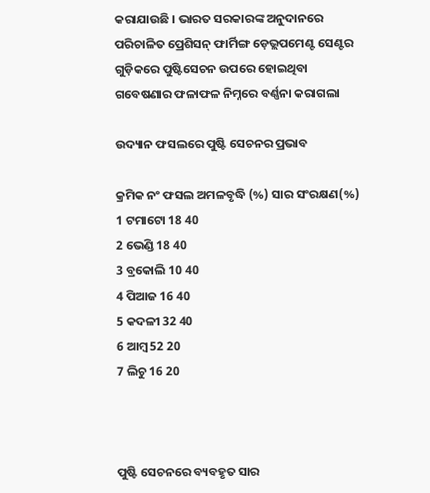କରାଯାଉଛି । ଭାରତ ସରକାରଙ୍କ ଅନୁଦାନରେ ପରିଚାଳିତ ପ୍ରେଶିସନ୍ ଫାର୍ମିଙ୍ଗ ଡ଼େଭ୍ଲପମେଣ୍ଟ ସେଣ୍ଟର ଗୁଡ଼ିକରେ ପୁଷ୍ଟିସେଚନ ଉପରେ ହୋଇଥିବା ଗବେଷଣାର ଫଳାଫଳ ନିମ୍ନରେ ବର୍ଣ୍ଣନା କରାଗଲା

ଉଦ୍ୟାନ ଫସଲରେ ପୁଷ୍ଟି ସେଚନର ପ୍ରଭାବ

କ୍ରମିକ ନଂ ଫସଲ ଅମଳବୃଦ୍ଧି (%) ସାର ସଂରକ୍ଷଣ(%)
1 ଟମାଟୋ 18 40
2 ଭେଣ୍ଡି 18 40
3 ବ୍ରକୋଲି 10 40
4 ପିଆଜ 16 40
5 କଦଳୀ 32 40
6 ଆମ୍ବ 52 20
7 ଲିଚୁ 16 20



ପୁଷ୍ଟି ସେଚନରେ ବ୍ୟବହୃତ ସାର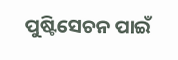ପୁଷ୍ଟିସେଚନ ପାଇଁ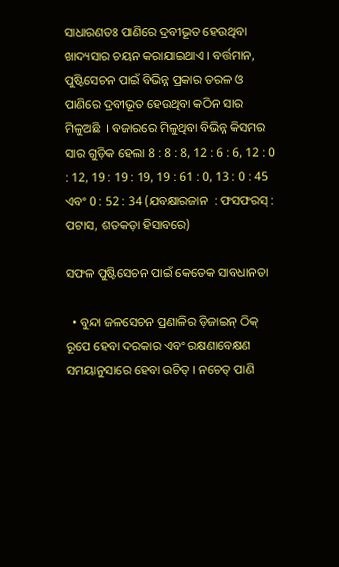ସାଧାରଣତଃ ପାଣିରେ ଦ୍ରବୀଭୂତ ହେଉଥିବା ଖାଦ୍ୟସାର ଚୟନ କରାଯାଇଥାଏ । ବର୍ତ୍ତମାନ, ପୁଷ୍ଟିସେଚନ ପାଇଁ ବିଭିନ୍ନ ପ୍ରକାର ତରଳ ଓ ପାଣିରେ ଦ୍ରବୀଭୂତ ହେଉଥିବା କଠିନ ସାର ମିଳୁଅଛି  । ବଜାରରେ ମିଳୁଥିବା ବିଭିନ୍ନ କିସମର ସାର ଗୁଡ଼ିକ ହେଲା 8 : 8 : 8, 12 : 6 : 6, 12 : 0 : 12, 19 : 19 : 19, 19 : 61 : 0, 13 : 0 : 45 ଏବଂ 0 : 52 : 34 (ଯବକ୍ଷାରଜାନ  : ଫସଫରସ୍ : ପଟାସ, ଶତକଡ଼ା ହିସାବରେ)

ସଫଳ ପୁଷ୍ଟିସେଚନ ପାଇଁ କେତେକ ସାବଧାନତା

  • ବୁନ୍ଦା ଜଳସେଚନ ପ୍ରଣାଳିର ଡ଼ିଜାଇନ୍ ଠିକ୍ ରୂପେ ହେବା ଦରକାର ଏବଂ ରକ୍ଷଣାବେକ୍ଷଣ ସମୟାନୁସାରେ ହେବା ଉଚିତ୍ । ନଚେତ୍ ପାଣି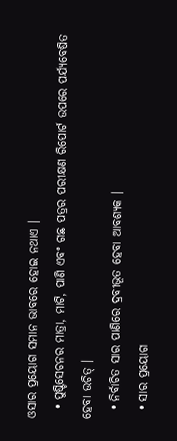ଓସାର ପ୍ରୟୋଗ ସମାନ ଭାବରେ ହୋଇ ନଥାଏ ।
  • ପୁଷ୍ଟିସେଚନର ମାତ୍ରା, ମାଟି, ପାଣି ଏବଂ ଗଛ ପତ୍ରର ପରୀକ୍ଷଣ ରିପୋର୍ଟ ଉପରେ ପର୍ଯ୍ୟବେଷିତ ହେବା ଉଚିତ୍ ।
  • ନିର୍ବାଚିତ ସାର ପାଣିରେ ଦ୍ରବୀଭୂତ ହେବା ଆବଶ୍ୟକ ।
  • ସାର ପ୍ରୟୋଗ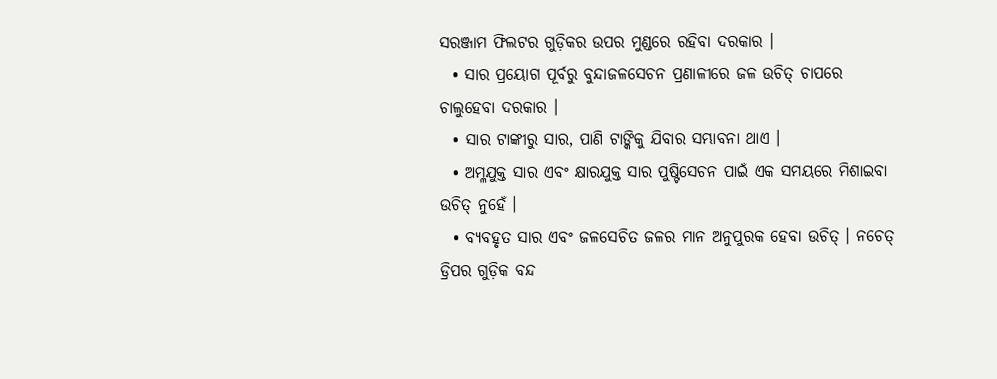ସରଞ୍ଜାମ ଫିଲଟର ଗୁଡ଼ିକର ଉପର ମୁଣ୍ଡରେ ରହିବା ଦରକାର ।
  • ସାର ପ୍ରୟୋଗ ପୂର୍ବରୁ ବୁନ୍ଦାଜଳସେଚନ ପ୍ରଣାଳୀରେ ଜଳ ଉଚିତ୍ ଚାପରେ ଚାଲୁହେବା ଦରକାର ।
  • ସାର ଟାଙ୍କୀରୁ ସାର, ପାଣି ଟାଙ୍କିକୁ ଯିବାର ସମ୍ଭାବନା ଥାଏ ।
  • ଅମ୍ଳଯୁକ୍ତ ସାର ଏବଂ କ୍ଷାରଯୁକ୍ତ ସାର ପୁଷ୍ଟିସେଚନ ପାଇଁ ଏକ ସମୟରେ ମିଶାଇବା ଉଚିତ୍ ନୁହେଁ ।
  • ବ୍ୟବହୃତ ସାର ଏବଂ ଜଳସେଚିତ ଜଳର ମାନ ଅନୁପୁରକ ହେବା ଉଚିତ୍ । ନଚେତ୍ ଡ୍ରିପର ଗୁଡ଼ିକ ବନ୍ଦ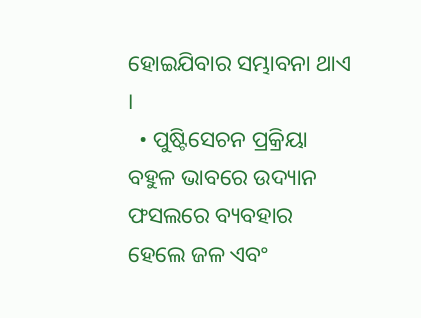ହୋଇଯିବାର ସମ୍ଭାବନା ଥାଏ ।
  • ପୁଷ୍ଟିସେଚନ ପ୍ରକ୍ରିୟା ବହୁଳ ଭାବରେ ଉଦ୍ୟାନ ଫସଲରେ ବ୍ୟବହାର ହେଲେ ଜଳ ଏବଂ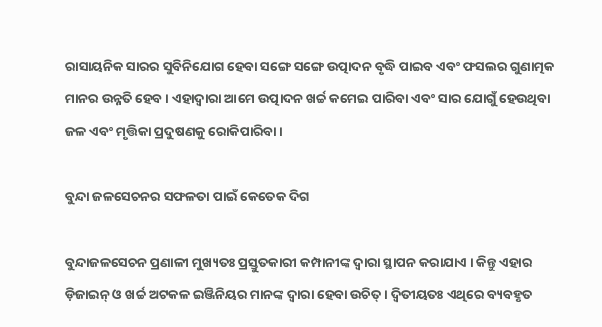ରାସାୟନିକ ସାରର ସୁବିନିଯୋଗ ହେବା ସଙ୍ଗେ ସଙ୍ଗେ ଉତ୍ପାଦନ ବୃଦ୍ଧି ପାଇବ ଏବଂ ଫସଲର ଗୁଣାତ୍ମକ ମାନର ଉନ୍ନତି ହେବ । ଏହାଦ୍ୱାରା ଆମେ ଉତ୍ପାଦନ ଖର୍ଚ୍ଚ କମେଇ ପାରିବା ଏବଂ ସାର ଯୋଗୁଁ ହେଉଥିବା ଜଳ ଏବଂ ମୃତ୍ତିକା ପ୍ରଦୁଷଣକୁ ରୋକିପାରିବା ।

ବୁନ୍ଦା ଜଳସେଚନର ସଫଳତା ପାଇଁ କେତେକ ଦିଗ

ବୁନ୍ଦାଜଳସେଚନ ପ୍ରଣାଳୀ ମୁଖ୍ୟତଃ ପ୍ରସ୍ତୁତକାରୀ କମ୍ପାନୀଙ୍କ ଦ୍ୱାରା ସ୍ଥାପନ କରାଯାଏ । କିନ୍ତୁ ଏହାର ଡ଼ିଜାଇନ୍ ଓ ଖର୍ଚ୍ଚ ଅଟକଳ ଇଞ୍ଜିନିୟର ମାନଙ୍କ ଦ୍ୱାରା ହେବା ଉଚିତ୍ । ଦ୍ୱିତୀୟତଃ ଏଥିରେ ବ୍ୟବହୃତ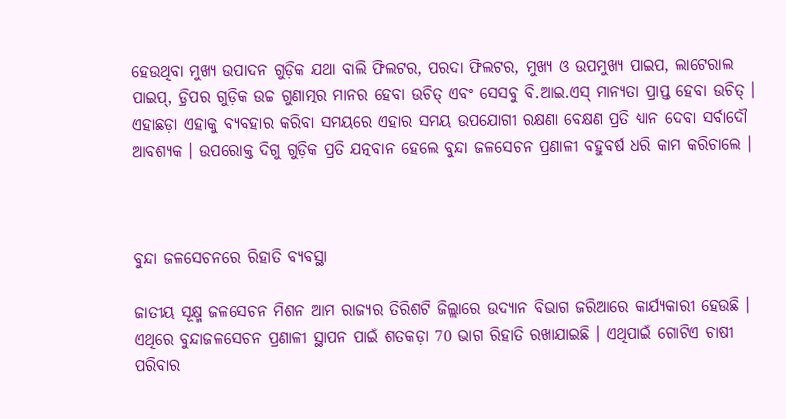ହେଉଥିବା ମୁଖ୍ୟ ଉପାଦନ ଗୁଡ଼ିକ ଯଥା ବାଲି ଫିଲଟର, ପରଦା ଫିଲଟର, ମୁଖ୍ୟ ଓ ଉପମୁଖ୍ୟ ପାଇପ, ଲାଟେରାଲ ପାଇପ୍, ଡ଼୍ରିପର ଗୁଡ଼ିକ ଉଚ୍ଚ ଗୁଣାତ୍ମର ମାନର ହେବା ଉଚିତ୍ ଏବଂ ସେସବୁ ବି.ଆଇ.ଏସ୍ ମାନ୍ୟତା ପ୍ରାପ୍ତ ହେବା ଉଚିତ୍ । ଏହାଛଡ଼ା ଏହାକୁ ବ୍ୟବହାର କରିବା ସମୟରେ ଏହାର ସମୟ ଉପଯୋଗୀ ରକ୍ଷଣା ବେକ୍ଷଣ ପ୍ରତି ଧ୍ୟାନ ଦେବା ସର୍ବାଦୌ ଆବଶ୍ୟକ । ଉପରୋକ୍ତ ଦିଗୁ ଗୁଡ଼ିକ ପ୍ରତି ଯତ୍ନବାନ ହେଲେ ବୁନ୍ଦା ଜଳସେଚନ ପ୍ରଣାଳୀ ବହୁବର୍ଷ ଧରି କାମ କରିଚାଲେ ।



ବୁନ୍ଦା ଜଳସେଚନରେ ରିହାତି ବ୍ୟବସ୍ଥା

ଜାତୀୟ ସୂକ୍ଷ୍ମ ଜଳସେଚନ ମିଶନ ଆମ ରାଜ୍ୟର ତିରିଶଟି ଜିଲ୍ଲାରେ ଉଦ୍ୟାନ ବିଭାଗ ଜରିଆରେ କାର୍ଯ୍ୟକାରୀ ହେଉଛି । ଏଥିରେ ବୁନ୍ଦାଜଳସେଚନ ପ୍ରଣାଳୀ ସ୍ଥାପନ ପାଇଁ ଶତକଡ଼ା 70 ଭାଗ ରିହାତି ରଖାଯାଇଛି । ଏଥିପାଇଁ ଗୋଟିଏ ଚାଷୀ ପରିବାର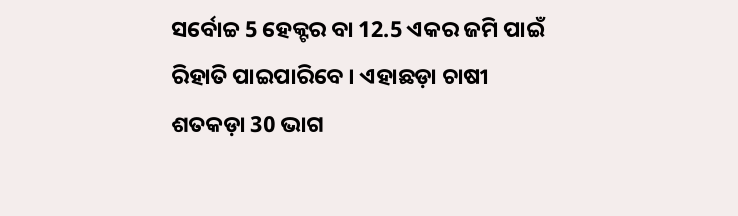ସର୍ବୋଚ୍ଚ 5 ହେକ୍ଟର ବା 12.5 ଏକର ଜମି ପାଇଁ ରିହାତି ପାଇପାରିବେ । ଏହାଛଡ଼ା ଚାଷୀ ଶତକଡ଼ା 30 ଭାଗ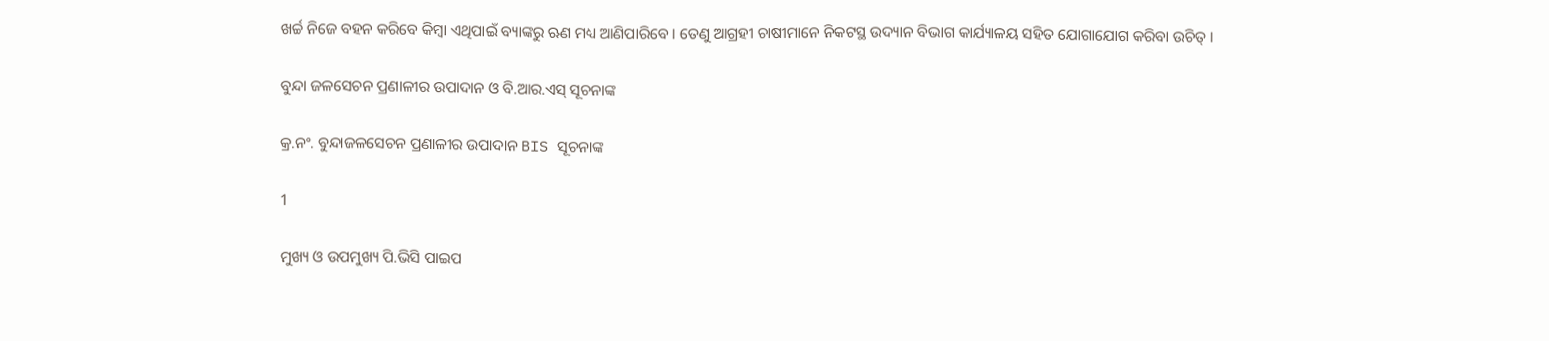ଖର୍ଚ୍ଚ ନିଜେ ବହନ କରିବେ କିମ୍ବା ଏଥିପାଇଁ ବ୍ୟାଙ୍କରୁ ଋଣ ମଧ୍ୟ ଆଣିପାରିବେ । ତେଣୁ ଆଗ୍ରହୀ ଚାଷୀମାନେ ନିକଟସ୍ଥ ଉଦ୍ୟାନ ବିଭାଗ କାର୍ଯ୍ୟାଳୟ ସହିତ ଯୋଗାଯୋଗ କରିବା ଉଚିତ୍ ।

ବୁନ୍ଦା ଜଳସେଚନ ପ୍ରଣାଳୀର ଉପାଦାନ ଓ ବି.ଆର.ଏସ୍ ସୂଚନାଙ୍କ

କ୍ର.ନଂ. ବୁନ୍ଦାଜଳସେଚନ ପ୍ରଣାଳୀର ଉପାଦାନ BIS ସୂଚନାଙ୍କ

1

ମୁଖ୍ୟ ଓ ଉପମୁଖ୍ୟ ପି.ଭିସି ପାଇପ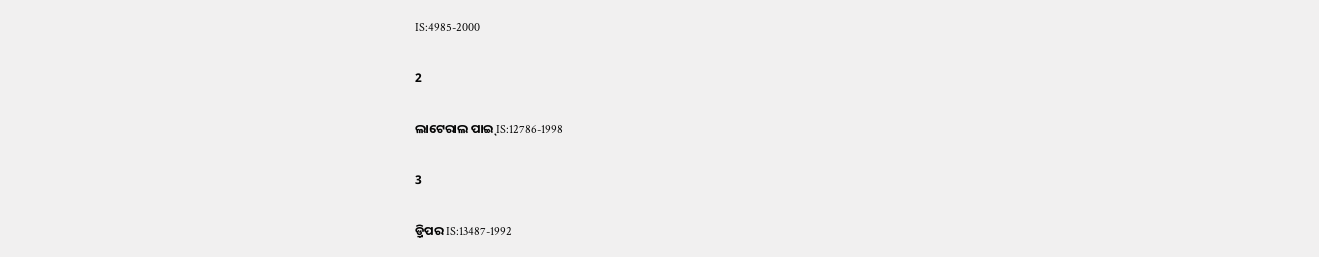IS:4985-2000

2

ଲାଟେରାଲ ପାଇ୍ IS:12786-1998

3

ଡ଼୍ରିପର IS:13487-1992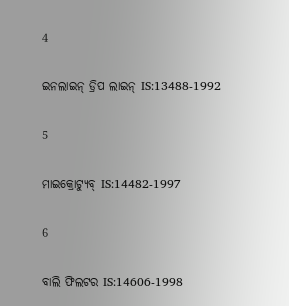4

ଇନଲାଇନ୍ ଡ୍ରିପ ଲାଇନ୍ IS:13488-1992

5

ମାଇକ୍ରୋଟ୍ୟୁବ୍ IS:14482-1997

6

ବାଲି ଫିଲଟର IS:14606-1998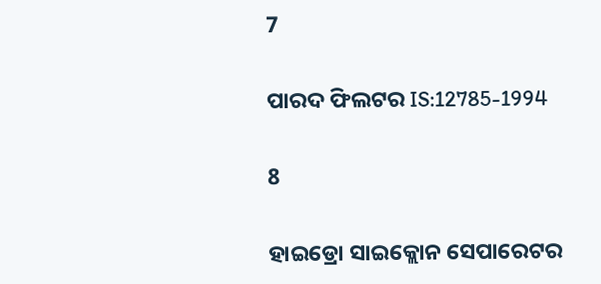7

ପାରଦ ଫିଲଟର IS:12785-1994

8

ହାଇଡ୍ରୋ ସାଇକ୍ଲୋନ ସେପାରେଟର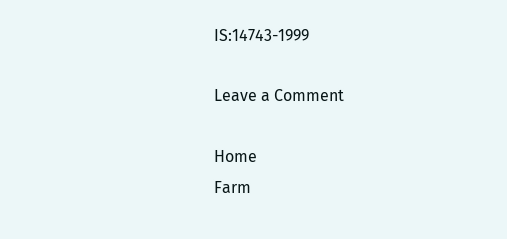IS:14743-1999

Leave a Comment

Home
Farm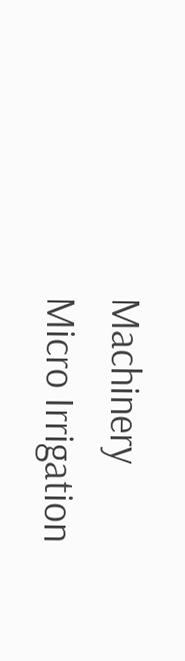Machinery
Micro Irrigation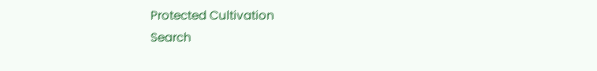Protected Cultivation
Search